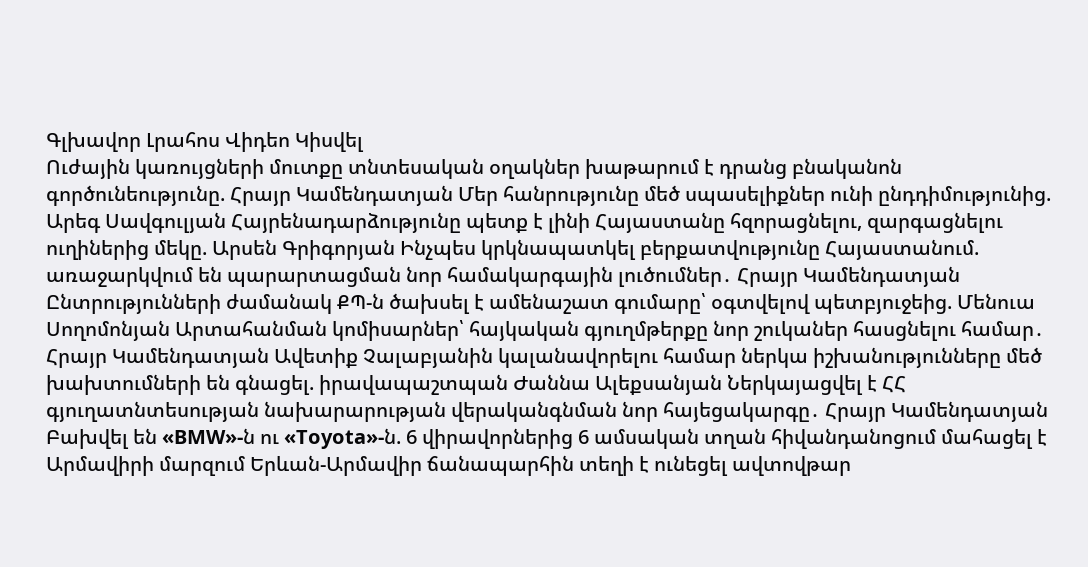Գլխավոր Լրահոս Վիդեո Կիսվել
Ուժային կառույցների մուտքը տնտեսական օղակներ խաթարում է դրանց բնականոն գործունեությունը. Հրայր Կամենդատյան Մեր հանրությունը մեծ սպասելիքներ ունի ընդդիմությունից. Արեգ Սավգուլյան Հայրենադարձությունը պետք է լինի Հայաստանը հզորացնելու, զարգացնելու ուղիներից մեկը. Արսեն Գրիգորյան Ինչպես կրկնապատկել բերքատվությունը Հայաստանում. առաջարկվում են պարարտացման նոր համակարգային լուծումներ․ Հրայր Կամենդատյան Ընտրությունների ժամանակ ՔՊ-ն ծախսել է ամենաշատ գումարը՝ օգտվելով պետբյուջեից. Մենուա Սողոմոնյան Արտահանման կոմիսարներ՝ հայկական գյուղմթերքը նոր շուկաներ հասցնելու համար․ Հրայր Կամենդատյան Ավետիք Չալաբյանին կալանավորելու համար ներկա իշխանությունները մեծ խախտումների են գնացել. իրավապաշտպան Ժաննա Ալեքսանյան Ներկայացվել է ՀՀ գյուղատնտեսության նախարարության վերականգնման նոր հայեցակարգը․ Հրայր Կամենդատյան Բախվել են «BMW»-ն ու «Toyota»-ն. 6 վիրավորներից 6 ամսական տղան հիվանդանոցում մահացել է Արմավիրի մարզում Երևան-Արմավիր ճանապարհին տեղի է ունեցել ավտովթար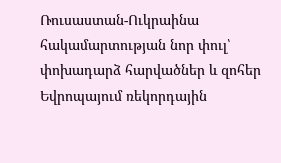Ռուսաստան-Ուկրաինա հակամարտության նոր փուլ՝ փոխադարձ հարվածներ և զոհեր Եվրոպայում ռեկորդային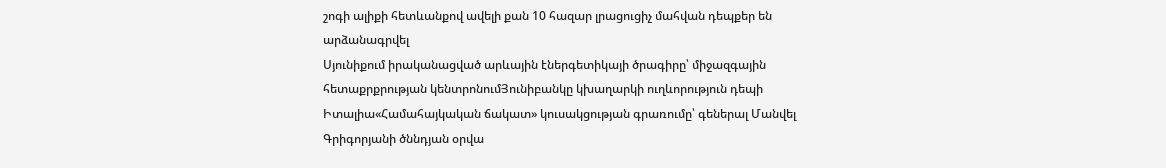շոգի ալիքի հետևանքով ավելի քան 10 հազար լրացուցիչ մահվան դեպքեր են արձանագրվել
Սյունիքում իրականացված արևային էներգետիկայի ծրագիրը՝ միջազգային հետաքրքրության կենտրոնումՅունիբանկը կխաղարկի ուղևորություն դեպի Իտալիա«Համահայկական ճակատ» կուսակցության գրառումը՝ գեներալ Մանվել Գրիգորյանի ծննդյան օրվա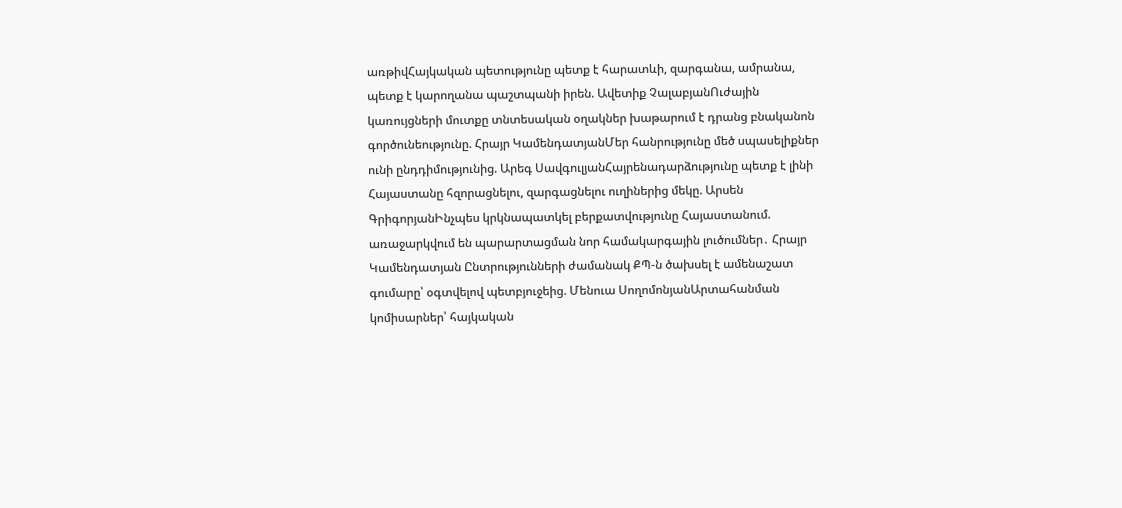առթիվՀայկական պետությունը պետք է հարատևի, զարգանա, ամրանա, պետք է կարողանա պաշտպանի իրեն. Ավետիք ՉալաբյանՈւժային կառույցների մուտքը տնտեսական օղակներ խաթարում է դրանց բնականոն գործունեությունը. Հրայր ԿամենդատյանՄեր հանրությունը մեծ սպասելիքներ ունի ընդդիմությունից. Արեգ ՍավգուլյանՀայրենադարձությունը պետք է լինի Հայաստանը հզորացնելու, զարգացնելու ուղիներից մեկը. Արսեն ԳրիգորյանԻնչպես կրկնապատկել բերքատվությունը Հայաստանում. առաջարկվում են պարարտացման նոր համակարգային լուծումներ․ Հրայր Կամենդատյան Ընտրությունների ժամանակ ՔՊ-ն ծախսել է ամենաշատ գումարը՝ օգտվելով պետբյուջեից. Մենուա ՍողոմոնյանԱրտահանման կոմիսարներ՝ հայկական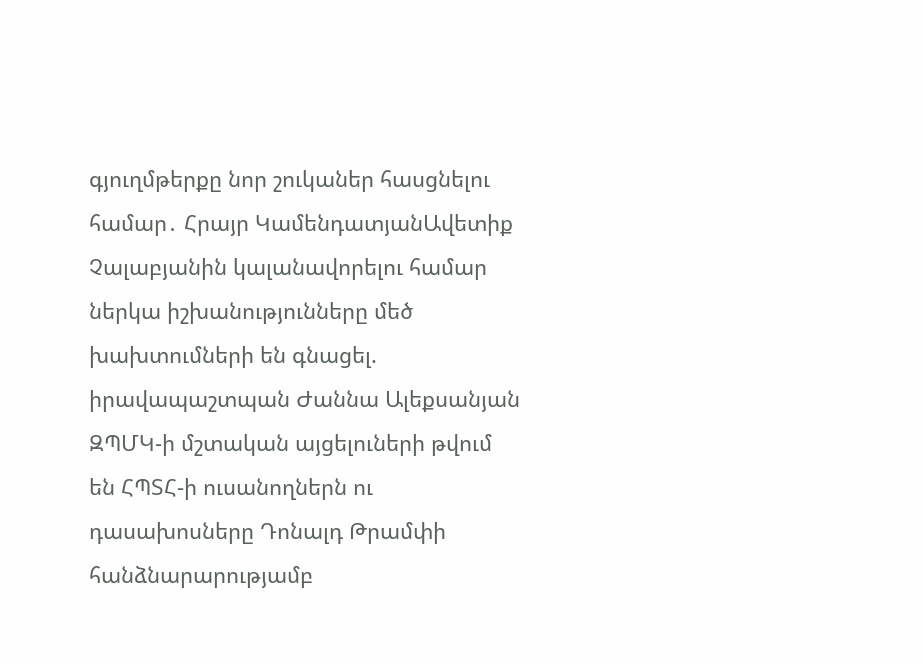գյուղմթերքը նոր շուկաներ հասցնելու համար․ Հրայր ԿամենդատյանԱվետիք Չալաբյանին կալանավորելու համար ներկա իշխանությունները մեծ խախտումների են գնացել. իրավապաշտպան Ժաննա Ալեքսանյան ԶՊՄԿ-ի մշտական այցելուների թվում են ՀՊՏՀ-ի ուսանողներն ու դասախոսները Դոնալդ Թրամփի հանձնարարությամբ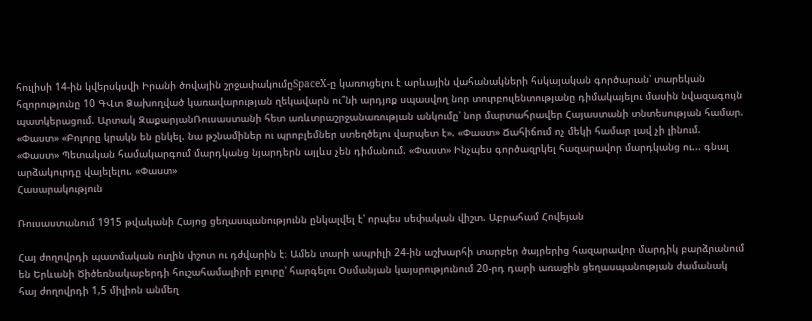հուլիսի 14-ին կվերսկսվի Իրանի ծովային շրջափակումըSpaceX-ը կառուցելու է արևային վահանակների հսկայական գործարան՝ տարեկան հզորությունը 10 ԳՎտ Ձախողված կառավարության ղեկավարն ու՞նի արդյոք սպասվող նոր տուրբուլենտությանը դիմակայելու մասին նվազագույն պատկերացում. Արտակ ԶաքարյանՌուսաստանի հետ առևտրաշրջանառության անկումը՝ նոր մարտահրավեր Հայաստանի տնտեսության համար. «Փաստ» «Բոլորը կրակն են ընկել. նա թշնամիներ ու պրոբլեմներ ստեղծելու վարպետ է». «Փաստ» Ճահիճում ոչ մեկի համար լավ չի լինում. «Փաստ» Պետական համակարգում մարդկանց նյարդերն այլևս չեն դիմանում. «Փաստ» Ինչպես գործազրկել հազարավոր մարդկանց ու... գնալ արձակուրդը վայելելու. «Փաստ»
Հասարակություն

Ռուսաստանում 1915 թվականի Հայոց ցեղասպանությունն ընկալվել է՝ որպես սեփական վիշտ. Աբրահամ Հովեյան

Հայ ժողովրդի պատմական ուղին փշոտ ու դժվարին է։ Ամեն տարի ապրիլի 24-ին աշխարհի տարբեր ծայրերից հազարավոր մարդիկ բարձրանում են Երևանի Ծիծեռնակաբերդի հուշահամալիրի բլուրը՝ հարգելու Օսմանյան կայսրությունում 20-րդ դարի առաջին ցեղասպանության ժամանակ հայ ժողովրդի 1,5 միլիոն անմեղ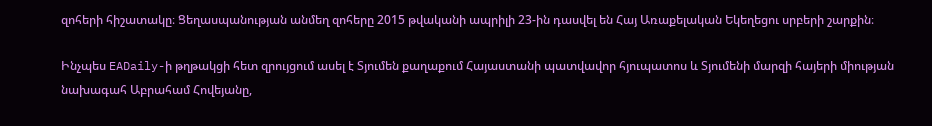զոհերի հիշատակը։ Ցեղասպանության անմեղ զոհերը 2015 թվականի ապրիլի 23-ին դասվել են Հայ Առաքելական Եկեղեցու սրբերի շարքին։

Ինչպես EADaily-ի թղթակցի հետ զրույցում ասել է Տյումեն քաղաքում Հայաստանի պատվավոր հյուպատոս և Տյումենի մարզի հայերի միության նախագահ Աբրահամ Հովեյանը,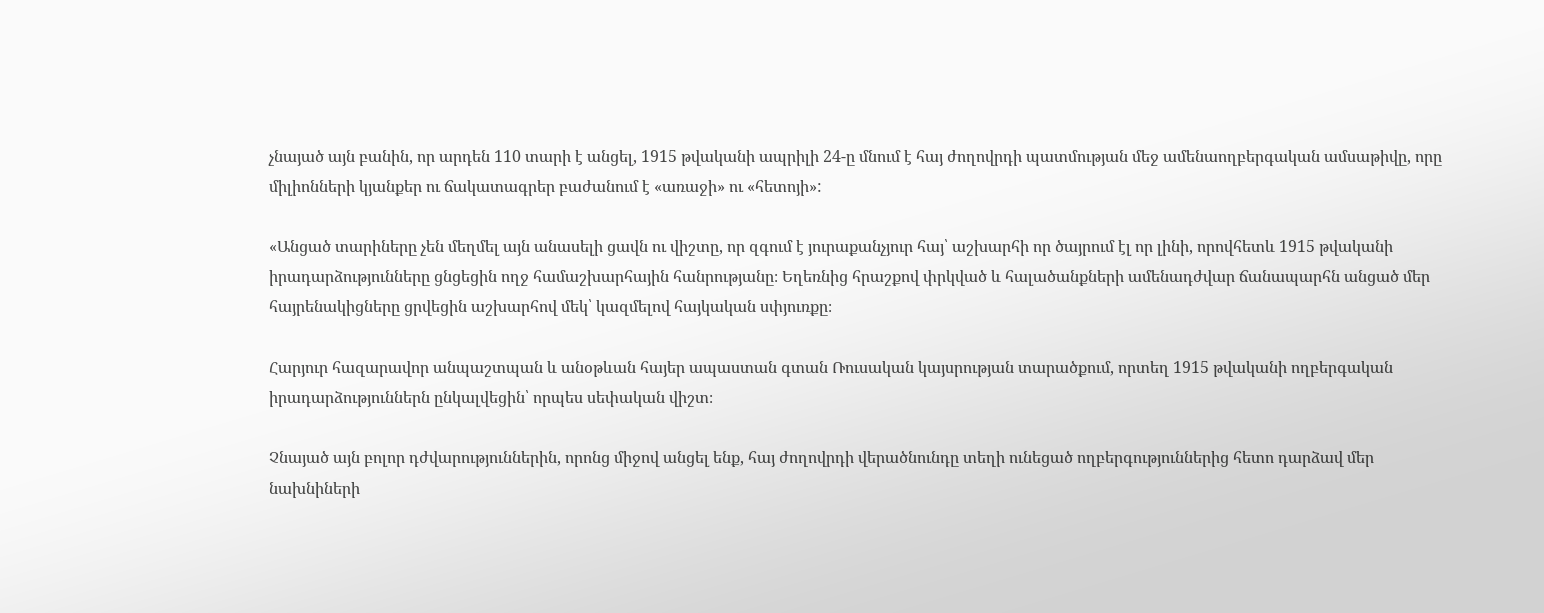չնայած այն բանին, որ արդեն 110 տարի է անցել, 1915 թվականի ապրիլի 24-ը մնում է հայ ժողովրդի պատմության մեջ ամենաողբերգական ամսաթիվը, որը միլիոնների կյանքեր ու ճակատագրեր բաժանում է «առաջի» ու «հետոյի»:

«Անցած տարիները չեն մեղմել այն անասելի ցավն ու վիշտը, որ զգում է յուրաքանչյուր հայ՝ աշխարհի որ ծայրում էլ որ լինի, որովհետև 1915 թվականի իրադարձությունները ցնցեցին ողջ համաշխարհային հանրությանը։ Եղեռնից հրաշքով փրկված և հալածանքների ամենադժվար ճանապարհն անցած մեր հայրենակիցները ցրվեցին աշխարհով մեկ՝ կազմելով հայկական սփյուռքը։

Հարյուր հազարավոր անպաշտպան և անօթևան հայեր ապաստան գտան Ռուսական կայսրության տարածքում, որտեղ 1915 թվականի ողբերգական իրադարձություններն ընկալվեցին՝ որպես սեփական վիշտ։

Չնայած այն բոլոր դժվարություններին, որոնց միջով անցել ենք, հայ ժողովրդի վերածնունդը տեղի ունեցած ողբերգություններից հետո դարձավ մեր նախնիների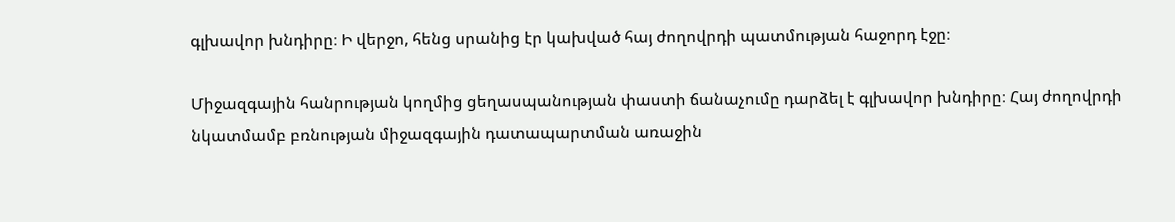գլխավոր խնդիրը։ Ի վերջո, հենց սրանից էր կախված հայ ժողովրդի պատմության հաջորդ էջը։

Միջազգային հանրության կողմից ցեղասպանության փաստի ճանաչումը դարձել է գլխավոր խնդիրը։ Հայ ժողովրդի նկատմամբ բռնության միջազգային դատապարտման առաջին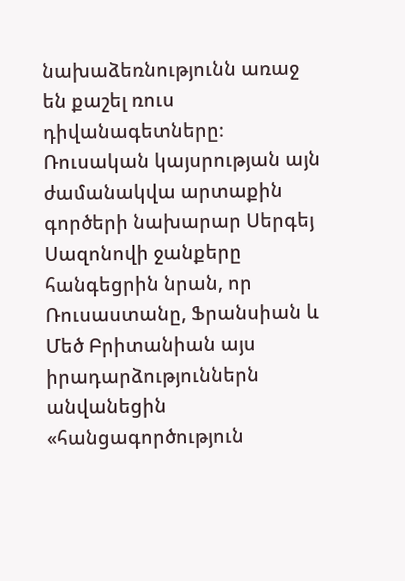նախաձեռնությունն առաջ են քաշել ռուս դիվանագետները։ Ռուսական կայսրության այն ժամանակվա արտաքին գործերի նախարար Սերգեյ Սազոնովի ջանքերը հանգեցրին նրան, որ Ռուսաստանը, Ֆրանսիան և Մեծ Բրիտանիան այս իրադարձություններն անվանեցին «հանցագործություն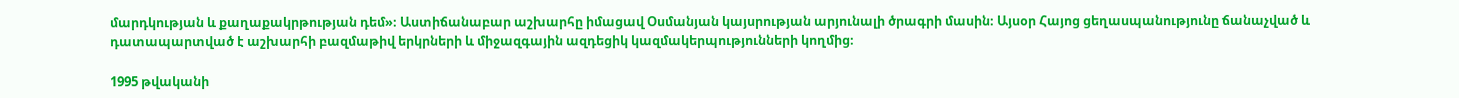մարդկության և քաղաքակրթության դեմ»։ Աստիճանաբար աշխարհը իմացավ Օսմանյան կայսրության արյունալի ծրագրի մասին։ Այսօր Հայոց ցեղասպանությունը ճանաչված և դատապարտված է աշխարհի բազմաթիվ երկրների և միջազգային ազդեցիկ կազմակերպությունների կողմից։

1995 թվականի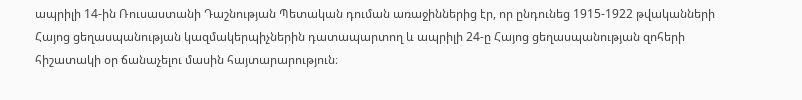ապրիլի 14-ին Ռուսաստանի Դաշնության Պետական դուման առաջիններից էր, որ ընդունեց 1915-1922 թվականների Հայոց ցեղասպանության կազմակերպիչներին դատապարտող և ապրիլի 24-ը Հայոց ցեղասպանության զոհերի հիշատակի օր ճանաչելու մասին հայտարարություն։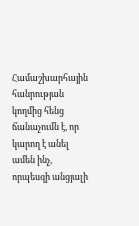Համաշխարհային հանրության կողմից հենց ճանաչումն է, որ կարող է անել ամեն ինչ, որպեսզի անցյալի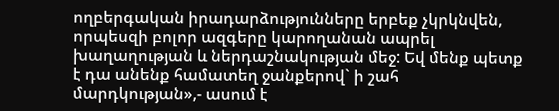ողբերգական իրադարձությունները երբեք չկրկնվեն, որպեսզի բոլոր ազգերը կարողանան ապրել խաղաղության և ներդաշնակության մեջ: Եվ մենք պետք է դա անենք համատեղ ջանքերով` ի շահ մարդկության»,- ասում է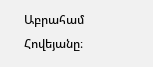Աբրահամ Հովեյանը։